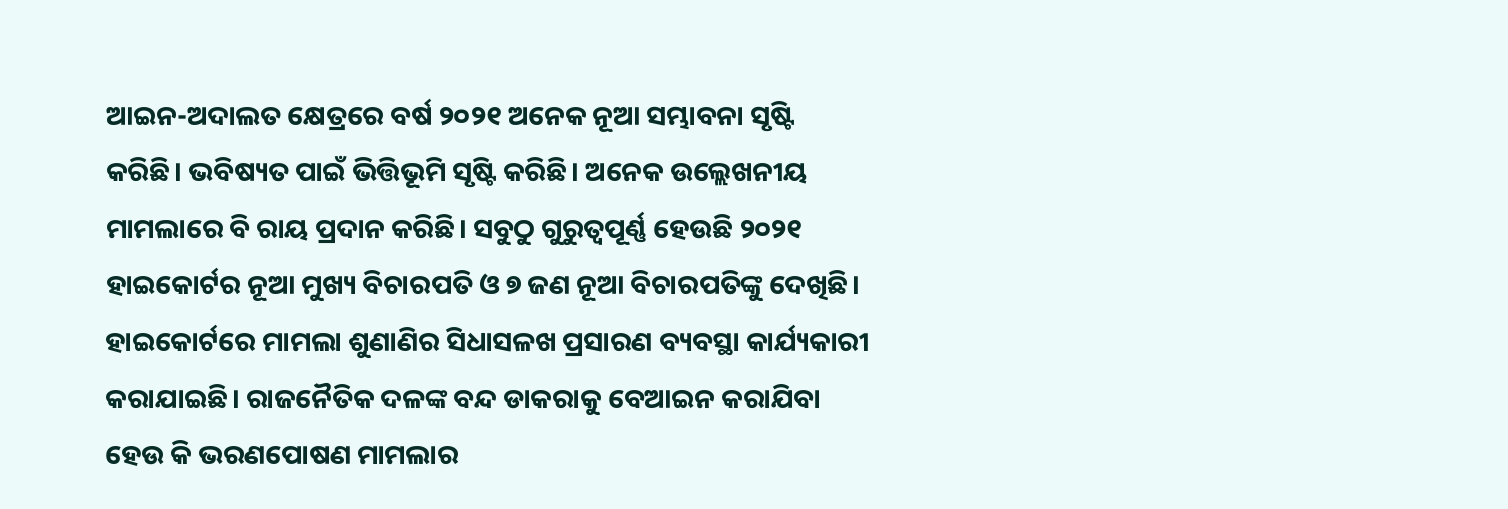ଆଇନ-ଅଦାଲତ କ୍ଷେତ୍ରରେ ବର୍ଷ ୨୦୨୧ ଅନେକ ନୂଆ ସମ୍ଭାବନା ସୃଷ୍ଟି କରିଛି। ଭବିଷ୍ୟତ ପାଇଁ ଭିତ୍ତିଭୂମି ସୃଷ୍ଟି କରିଛି। ଅନେକ ଉଲ୍ଲେଖନୀୟ ମାମଲାରେ ବି ରାୟ ପ୍ରଦାନ କରିଛି। ସବୁଠୁ ଗୁରୁତ୍ବପୂର୍ଣ୍ଣ ହେଉଛି ୨୦୨୧ ହାଇକୋର୍ଟର ନୂଆ ମୁଖ୍ୟ ବିଚାରପତି ଓ ୭ ଜଣ ନୂଆ ବିଚାରପତିଙ୍କୁ ଦେଖିଛି। ହାଇକୋର୍ଟରେ ମାମଲା ଶୁଣାଣିର ସିଧାସଳଖ ପ୍ରସାରଣ ବ୍ୟବସ୍ଥା କାର୍ଯ୍ୟକାରୀ କରାଯାଇଛି। ରାଜନୈତିକ ଦଳଙ୍କ ବନ୍ଦ ଡାକରାକୁ ବେଆଇନ କରାଯିବା ହେଉ କି ଭରଣପୋଷଣ ମାମଲାର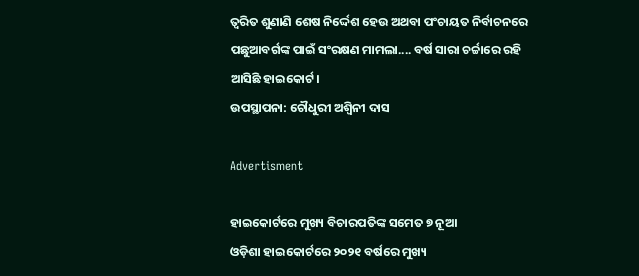ତ୍ବରିତ ଶୁଣାଣି ଶେଷ ‌ନିର୍ଦ୍ଦେଶ ହେଉ ଅଥବା ପଂଚାୟତ ନିର୍ବାଚନରେ ପଛୁଆବର୍ଗଙ୍କ ପାଇଁ ସଂରକ୍ଷଣ ମାମଲା.... ବର୍ଷ ସାରା ଚର୍ଚ୍ଚାରେ ରହି ଆସିଛି ହାଇକୋର୍ଟ।
ଉପସ୍ଥାପନା: ଚୌଧୁରୀ ଅଶ୍ବିନୀ ଦାସ

Advertisment

ହାଇକୋର୍ଟରେ ମୁଖ୍ୟ ବିଚାରପତିଙ୍କ ସମେତ ୭ ନୂଆ
ଓଡ଼ିଶା ହାଇକୋର୍ଟରେ ୨୦୨୧ ବର୍ଷରେ ମୁଖ୍ୟ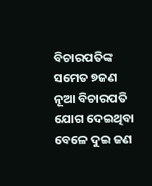ବିଚାରପତିଙ୍କ ସମେତ ୭ଜଣ ନୂଆ ବିଚାରପତି ଯୋଗ ଦେଇଥିବା ବେଳେ ଦୁଇ ଜଣ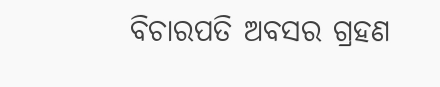ବିଚାରପତି ଅବସର ଗ୍ରହଣ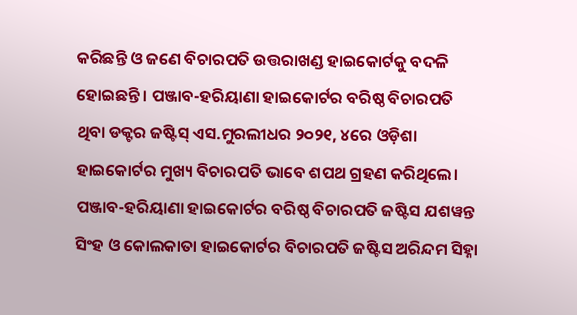କରିଛନ୍ତି ଓ ଜଣେ ବିଚାରପତି ଉତ୍ତରାଖଣ୍ଡ ହାଇକୋର୍ଟକୁ ବଦଳି ହୋଇଛନ୍ତି। ପଞ୍ଜାବ-ହରିୟାଣା ହାଇକୋର୍ଟର ବରିଷ୍ଠ ବିଚାରପତି ଥିବା ଡକ୍ଟର ଜଷ୍ଟିସ୍ ଏସ.ମୁରଲୀଧର ୨୦୨୧, ୪ରେ ଓଡ଼ିଶା ହାଇକୋର୍ଟର ମୁଖ୍ୟ ବିଚାରପତି ଭାବେ ଶପଥ ଗ୍ରହଣ କରିଥିଲେ। ପଞ୍ଜାବ-ହରିୟାଣା ହାଇକୋର୍ଟର ବରିଷ୍ଠ ବିଚାରପତି ଜଷ୍ଟିସ ଯଶୱନ୍ତ ସିଂହ ଓ କୋଲକାତା ହାଇକୋର୍ଟର ବିଚାରପତି ଜଷ୍ଟିସ ଅରିନ୍ଦମ ସିହ୍ନା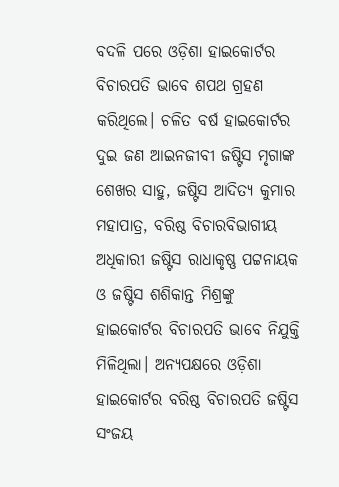ବଦଳି ପରେ ଓଡ଼ିଶା ହାଇକୋର୍ଟର ବିଚାରପତି ଭାବେ ଶପଥ ଗ୍ରହଣ କରିଥିଲେ। ଚଳିତ ବର୍ଷ ହାଇକୋର୍ଟର ଦୁଇ ଜଣ ଆଇନଜୀବୀ ଜଷ୍ଟିସ ମୃଗାଙ୍କ ଶେଖର ସାହୁ, ଜଷ୍ଟିସ ଆଦିତ୍ୟ କୁମାର ମହାପାତ୍ର, ବରିଷ୍ଠ ବିଚାରବିଭାଗୀୟ ଅଧିକାରୀ ଜଷ୍ଟିସ ରାଧାକୃଷ୍ଣ ପଟ୍ଟନାୟକ ଓ ଜଷ୍ଟିସ ଶଶିକାନ୍ତ ମିଶ୍ରଙ୍କୁ ହାଇକୋର୍ଟର ବିଚାରପତି ଭାବେ ନିଯୁକ୍ତି ମିଳିଥିଲା। ଅନ୍ୟପକ୍ଷରେ ଓଡ଼ିଶା ହାଇକୋର୍ଟର ବରିଷ୍ଠ ବିଚାରପତି ଜଷ୍ଟିସ ସଂଜୟ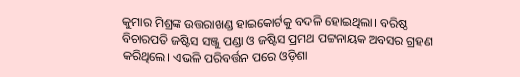କୁମାର ମିଶ୍ରଙ୍କ ଉତ୍ତରାଖଣ୍ଡ ହାଇକୋର୍ଟକୁ ବଦଳି ହୋଇଥିଲା। ବରିଷ୍ଠ ବିଚାରପତି ଜଷ୍ଟିସ ସଞ୍ଜୁ ପଣ୍ଡା ଓ ଜଷ୍ଟିସ ପ୍ରମଥ ପଟ୍ଟନାୟକ ଅବସର ଗ୍ରହଣ କରିଥିଲେ। ଏଭଳି ପରିବର୍ତ୍ତନ ପରେ ଓଡ଼ିଶା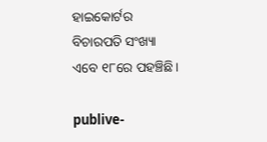ହାଇକୋର୍ଟର ବିଚାରପତି ସଂଖ୍ୟା ଏବେ ୧୮ରେ ପହଞ୍ଚିଛି।

publive-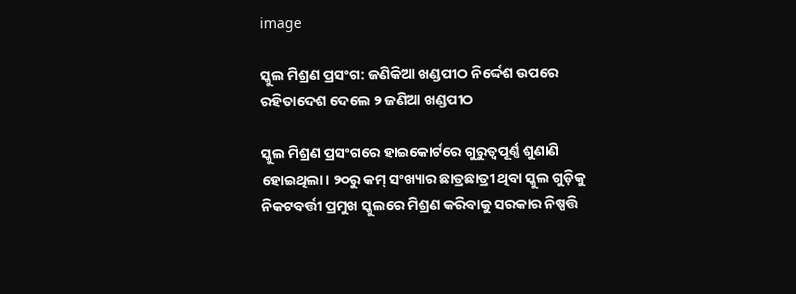image

ସ୍କୁଲ ମିଶ୍ରଣ ପ୍ରସଂଗ: ଜଣିକିଆ ଖଣ୍ଡପୀଠ ନିର୍ଦ୍ଦେଶ ଉପରେ ରହିତାଦେଶ ଦେଲେ ୨ ଜଣିଆ ଖଣ୍ଡପୀଠ

ସ୍କୁଲ ମିଶ୍ରଣ ପ୍ରସଂଗରେ ହାଇକୋର୍ଟରେ ଗୁରୁତ୍ବପୂର୍ଣ୍ଣ ଶୁଣାଣି ହୋଇଥିଲା। ୨୦ରୁ କମ୍ ସଂଖ୍ୟାର ଛାତ୍ରଛାତ୍ରୀ ଥିବା ସ୍କୁଲ ଗୁଡ଼ିକୁ ନିକଟବର୍ତ୍ତୀ ପ୍ରମୁଖ ସ୍କୁଲରେ ମିଶ୍ରଣ କରିବାକୁ ସରକାର ନିଷ୍ପତ୍ତି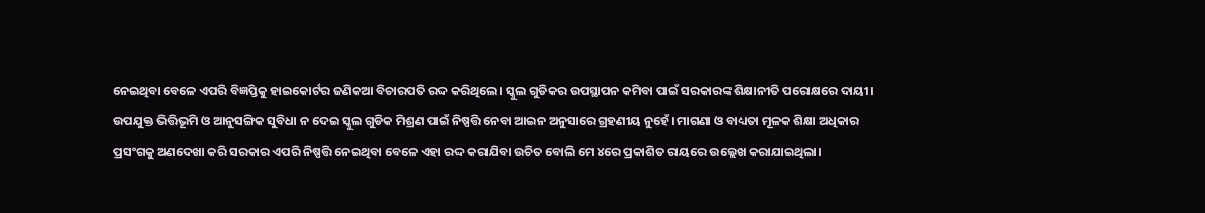ନେଇଥିବା ବେଳେ ଏପରି ବିଜ୍ଞପ୍ତିକୁ ହାଇକୋର୍ଟର ଜଣିକଆ ବିଚାରପତି ରଦ୍ଦ କରିଥିଲେ। ସ୍କୁଲ ଗୁଡିକର ଉପସ୍ଥାପନ କମିବା ପାଇଁ ସରକାରଙ୍କ ଶିକ୍ଷାନୀତି ପରୋକ୍ଷରେ ଦାୟୀ। ଉପଯୁକ୍ତ ଭିତ୍ତିଭୂମି ଓ ଆନୁସଙ୍ଗିକ ସୁବିଧା ନ ଦେଇ ସ୍କୁଲ ଗୁଡିକ ମିଶ୍ରଣ ପାଇଁ ନିଷ୍ପତ୍ତି ନେବା ଆଇନ ଅନୁସାରେ ଗ୍ରହଣୀୟ ନୁହେଁ। ମାଗଣା ଓ ବାଧ୍ୟତା ମୂଳକ ଶିକ୍ଷା ଅଧିକାର ପ୍ରସଂଗକୁ ଅଣଦେଖା କରି ସରକାର ଏପରି ନିଷ୍ପତ୍ତି ନେଇଥିବା ବେଳେ ଏହା ରଦ୍ଦ କରାଯିବା ଉଚିତ ବୋଲି ମେ ୪ରେ ପ୍ରକାଶିତ ରାୟରେ ଉଲ୍ଲେଖ କରାଯାଇଥିଲା।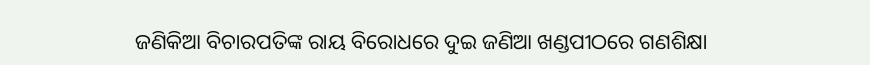ଜଣିକିଆ ବିଚାରପତିଙ୍କ ରାୟ ବିରୋଧରେ ଦୁଇ ଜଣିଆ ଖଣ୍ଡପୀଠରେ ଗଣଶିକ୍ଷା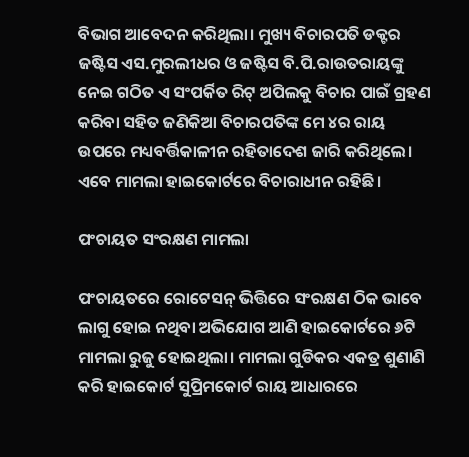ବିଭାଗ ଆବେଦନ କରିଥିଲା। ମୁଖ୍ୟ ବିଚାରପତି ଡକ୍ଟର ଜଷ୍ଟିସ ଏସ.ମୁରଲୀଧର ଓ ଜଷ୍ଟିସ ବି.ପି.ରାଉତରାୟଙ୍କୁ ନେଇ ଗଠିତ ଏ ସଂପର୍କିତ ରିଟ୍ ଅପିଲକୁ ବିଚାର ପାଇଁ ଗ୍ରହଣ କରିବା ସହିତ ଜଣିକିଆ ବିଚାରପତିଙ୍କ ମେ ୪ର ରାୟ ଉପରେ ମଧ୍ୟବର୍ତ୍ତିକାଳୀନ ରହିତାଦେଶ ଜାରି କରିଥିଲେ। ଏବେ ମାମଲା ହାଇକୋର୍ଟରେ ବିଚାରାଧୀନ ରହିଛି।

ପଂଚାୟତ ସଂରକ୍ଷଣ ମାମଲା

ପଂଚାୟତରେ ରୋଟେସନ୍ ଭିତ୍ତିରେ ସଂରକ୍ଷଣ ଠିକ ଭାବେ ଲାଗୁ ହୋଇ ନଥିବା ଅଭିଯୋଗ ଆଣି ହାଇକୋର୍ଟରେ ୬ଟି ମାମଲା ରୁଜୁ ହୋଇଥିଲା। ମାମଲା ଗୁଡିକର ଏକତ୍ର ଶୁଣାଣି କରି ହାଇକୋର୍ଟ ସୁପ୍ରିମକୋର୍ଟ ରାୟ ଆଧାରରେ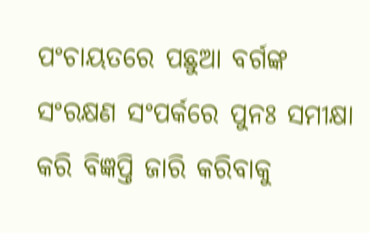ପଂଚାୟତରେ ପଛୁଆ ବର୍ଗଙ୍କ ସଂରକ୍ଷଣ ସଂପର୍କରେ ପୁନଃ ସମୀକ୍ଷା କରି ବିଜ୍ଞପ୍ତି ଜାରି କରିବାକୁ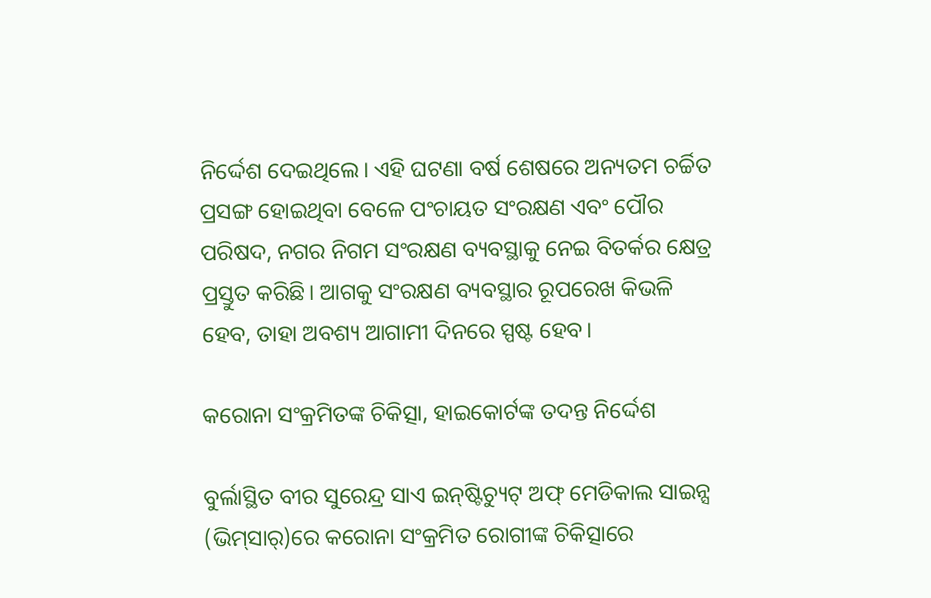ନିର୍ଦ୍ଦେଶ ଦେଇଥିଲେ। ଏହି ଘଟଣା ବର୍ଷ ଶେଷରେ ଅନ୍ୟତମ ଚର୍ଚ୍ଚିତ ପ୍ରସଙ୍ଗ ହୋଇଥିବା ବେଳେ ପଂଚାୟତ ସଂରକ୍ଷଣ ଏବଂ ପୌର ପରିଷଦ, ନଗର ନିଗମ ସଂରକ୍ଷଣ ବ୍ୟବସ୍ଥାକୁ ନେଇ ବିତର୍କର କ୍ଷେତ୍ର ପ୍ରସ୍ତୁତ କରିଛି। ଆଗକୁ ସଂରକ୍ଷଣ ବ୍ୟବସ୍ଥାର ରୂପରେଖ କିଭଳି ହେବ, ତାହା ଅବଶ୍ୟ ଆଗାମୀ ଦିନରେ ସ୍ପଷ୍ଟ ହେବ।

କରୋନା ସଂକ୍ରମିତଙ୍କ ଚିକିତ୍ସା, ହାଇକୋର୍ଟଙ୍କ ତଦନ୍ତ ନିର୍ଦ୍ଦେଶ

ବୁର୍ଲାସ୍ଥିତ ବୀର ସୁରେନ୍ଦ୍ର ସାଏ ଇନ୍‌ଷ୍ଟିଚ୍ୟୁଟ୍ ଅଫ୍ ମେଡିକାଲ ସାଇନ୍ସ (ଭିମ୍‌ସାର୍‌)ରେ କରୋନା ସଂକ୍ରମିତ ରୋଗୀଙ୍କ ଚିକିତ୍ସାରେ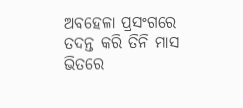ଅବହେଳା ପ୍ରସଂଗରେ ତଦନ୍ତ କରି ତିନି ମାସ ଭିତରେ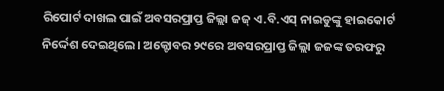ରିପୋର୍ଟ ଦାଖଲ ପାଇଁ ଅବସରପ୍ରାପ୍ତ ଜିଲ୍ଲା ଜଜ୍ ଏ.ବି.ଏସ୍ ନାଇଡୁଙ୍କୁ ହାଇକୋର୍ଟ ନିର୍ଦ୍ଦେଶ ଦେଇଥିଲେ। ଅକ୍ଟୋବର ୨୯ରେ ଅବସରପ୍ରାପ୍ତ ଜିଲ୍ଲା ଜଜଙ୍କ ତରଫରୁ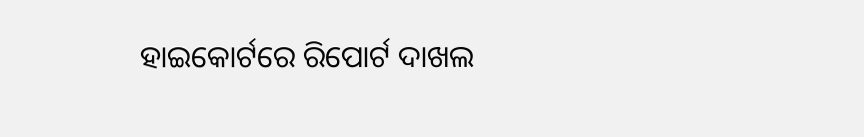ହାଇକୋର୍ଟରେ ରିପୋର୍ଟ ଦାଖଲ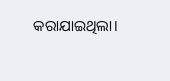କରାଯାଇଥିଲା।